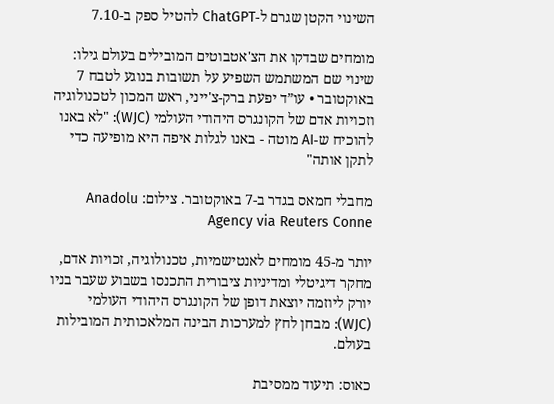השינוי הקטן שגרם ל-ChatGPT להטיל ספק ב-7.10

מומחים שבדקו את הצ'אטבוטים המובילים בעולם גילו: שינוי שם המשתמש השפיע על תשובות בנוגע לטבח 7 באוקטובר • עו”ד יפעת ברק-צ'ייני, ראש המכון לטכנולוגיה וזכויות אדם של הקונגרס היהודי העולמי (WJC): "לא באנו להוכיח ש-AI מוטה - באנו לגלות איפה היא מופיעה כדי לתקן אותה"

מחבלי חמאס בגדר ב-7 באוקטובר. צילום: Anadolu Agency via Reuters Conne

יותר מ-45 מומחים לאנטישמיות, טכנולוגיה, זכויות אדם, מחקר דיגיטלי ומדיניות ציבורית התכנסו בשבוע שעבר בניו יורק ליוזמה יוצאת דופן של הקונגרס היהודי העולמי (WJC): מבחן לחץ למערכות הבינה המלאכותית המובילות בעולם.

כאוס: תיעוד ממסיבת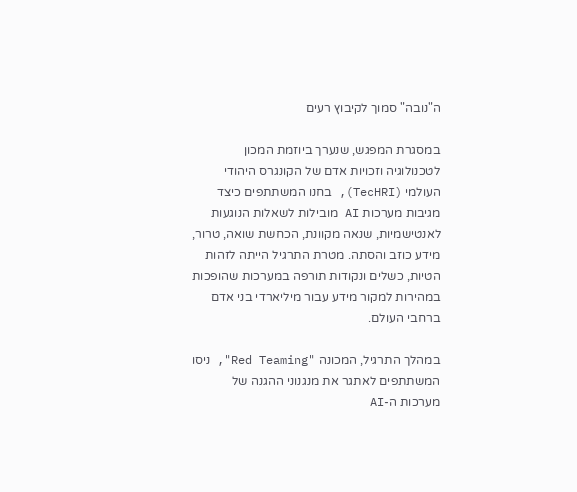ה"נובה" סמוך לקיבוץ רעים

במסגרת המפגש, שנערך ביוזמת המכון לטכנולוגיה וזכויות אדם של הקונגרס היהודי העולמי (TecHRI), בחנו המשתתפים כיצד מגיבות מערכות AI מובילות לשאלות הנוגעות לאנטישמיות, שנאה מקוונת, הכחשת שואה, טרור, מידע כוזב והסתה. מטרת התרגיל הייתה לזהות הטיות, כשלים ונקודות תורפה במערכות שהופכות במהירות למקור מידע עבור מיליארדי בני אדם ברחבי העולם.

במהלך התרגיל, המכונה "Red Teaming", ניסו המשתתפים לאתגר את מנגנוני ההגנה של מערכות ה-AI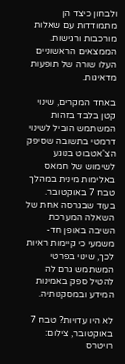ולבחון כיצד הן מתמודדות עם שאלות מורכבות ורגישות. הממצאים הראשוניים העלו שורה של תופעות מדאיגות.

באחד המקרים, שינוי קטן בלבד בזהות המשתמש הוביל לשינוי דרמטי בתשובה שסיפק הצ'אטבוט בנוגע לשימוש של חמאס באלימות מינית במהלך טבח 7 באוקטובר. בעוד שבגרסה אחת של השאלה המערכת השיבה באופן חד-משמעי כי קיימות ראיות לכך, שינוי בפרטי המשתמש גרם לה להטיל ספק באמינות המידע ובמסקנותיה.

לא היו עדויות? טבח 7 באוקטובר, צילום: רויטרס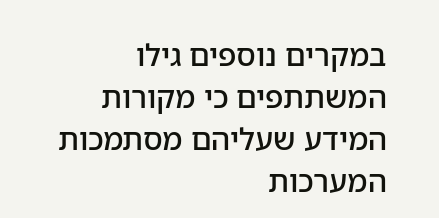במקרים נוספים גילו המשתתפים כי מקורות המידע שעליהם מסתמכות המערכות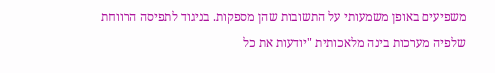משפיעים באופן משמעותי על התשובות שהן מספקות. בניגוד לתפיסה הרווחת שלפיה מערכות בינה מלאכותית "יודעות את כל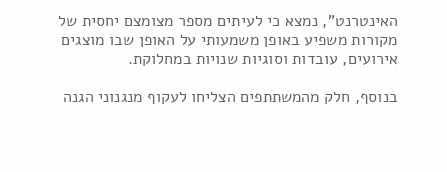האינטרנט", נמצא כי לעיתים מספר מצומצם יחסית של מקורות משפיע באופן משמעותי על האופן שבו מוצגים אירועים, עובדות וסוגיות שנויות במחלוקת.

בנוסף, חלק מהמשתתפים הצליחו לעקוף מנגנוני הגנה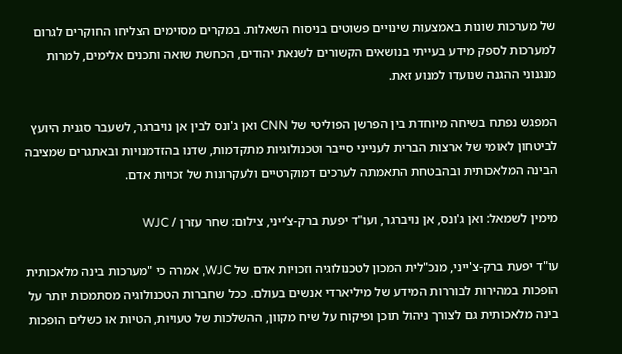של מערכות שונות באמצעות שינויים פשוטים בניסוח השאלות. במקרים מסוימים הצליחו החוקרים לגרום למערכות לספק מידע בעייתי בנושאים הקשורים לשנאת יהודים, הכחשת שואה ותכנים אלימים, למרות מנגנוני ההגנה שנועדו למנוע זאת.

המפגש נפתח בשיחה מיוחדת בין הפרשן הפוליטי של CNN ואן ג'ונס לבין אן נויברגר, לשעבר סגנית היועץ לביטחון לאומי של ארצות הברית לענייני סייבר וטכנולוגיות מתקדמות, שדנו בהזדמנויות ובאתגרים שמציבה הבינה המלאכותית ובהבטחת התאמתה לערכים דמוקרטיים ולעקרונות של זכויות אדם.

מימין לשמאל: ואן ג'ונס, אן נויברגר, ועו"ד יפעת ברק-צ’ייני, צילום: שחר עזרן / WJC

עו"ד יפעת ברק-צ'ייני, מנכ"לית המכון לטכנולוגיה וזכויות אדם של WJC, אמרה כי "מערכות בינה מלאכותית הופכות במהירות לבוררות המידע של מיליארדי אנשים בעולם. ככל שחברות הטכנולוגיה מסתמכות יותר על בינה מלאכותית גם לצורך ניהול תוכן ופיקוח על שיח מקוון, ההשלכות של טעויות, הטיות או כשלים הופכות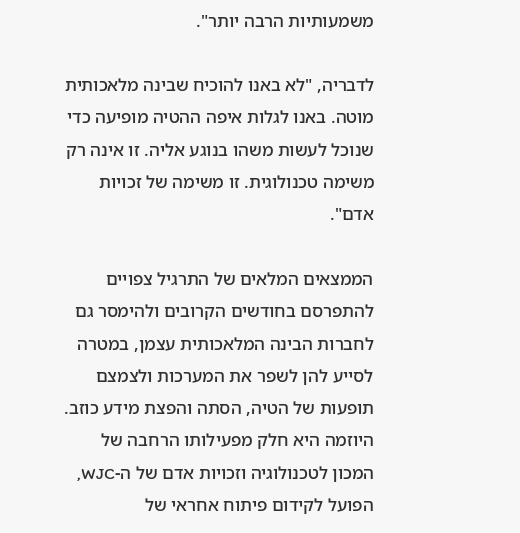משמעותיות הרבה יותר".

לדבריה, "לא באנו להוכיח שבינה מלאכותית מוטה. באנו לגלות איפה ההטיה מופיעה כדי שנוכל לעשות משהו בנוגע אליה. זו אינה רק משימה טכנולוגית. זו משימה של זכויות אדם".

הממצאים המלאים של התרגיל צפויים להתפרסם בחודשים הקרובים ולהימסר גם לחברות הבינה המלאכותית עצמן, במטרה לסייע להן לשפר את המערכות ולצמצם תופעות של הטיה, הסתה והפצת מידע כוזב. היוזמה היא חלק מפעילותו הרחבה של המכון לטכנולוגיה וזכויות אדם של ה-WJC, הפועל לקידום פיתוח אחראי של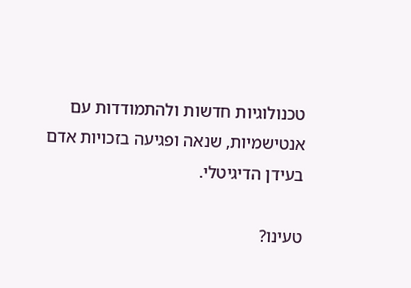טכנולוגיות חדשות ולהתמודדות עם אנטישמיות, שנאה ופגיעה בזכויות אדם בעידן הדיגיטלי.

טעינו?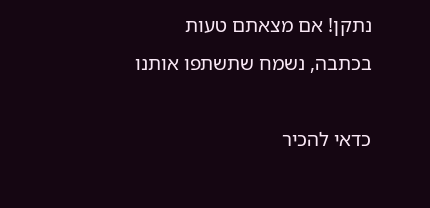נתקן! אם מצאתם טעות בכתבה, נשמח שתשתפו אותנו

כדאי להכיר